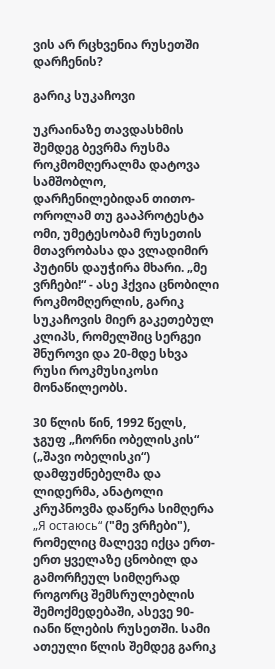ვის არ რცხვენია რუსეთში დარჩენის?

გარიკ სუკაჩოვი

უკრაინაზე თავდასხმის შემდეგ ბევრმა რუსმა როკმომღერალმა დატოვა სამშობლო, დარჩენილებიდან თითო-ოროლამ თუ გააპროტესტა ომი, უმეტესობამ რუსეთის მთავრობასა და ვლადიმირ პუტინს დაუჭირა მხარი. „მე ვრჩები!“ - ასე ჰქვია ცნობილი როკმომღერლის, გარიკ სუკაჩოვის მიერ გაკეთებულ კლიპს, რომელშიც სერგეი შნუროვი და 20-მდე სხვა რუსი როკმუსიკოსი მონაწილეობს.

30 წლის წინ, 1992 წელს, ჯგუფ „ჩორნი ობელისკის“ („შავი ობელისკი“) დამფუძნებელმა და ლიდერმა, ანატოლი კრუპნოვმა დაწერა სიმღერა „Я остаюсь“ ("მე ვრჩები"), რომელიც მალევე იქცა ერთ-ერთ ყველაზე ცნობილ და გამორჩეულ სიმღერად როგორც შემსრულებლის შემოქმედებაში, ასევე 90-იანი წლების რუსეთში. სამი ათეული წლის შემდეგ გარიკ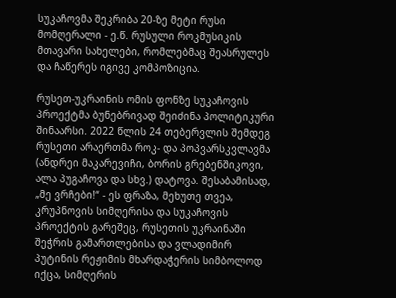სუკაჩოვმა შეკრიბა 20-ზე მეტი რუსი მომღერალი - ე.წ. რუსული როკმუსიკის მთავარი სახელები, რომლებმაც შეასრულეს და ჩაწერეს იგივე კომპოზიცია.

რუსეთ-უკრაინის ომის ფონზე სუკაჩოვის პროექტმა ბუნებრივად შეიძინა პოლიტიკური შინაარსი. 2022 წლის 24 თებერვლის შემდეგ რუსეთი არაერთმა როკ- და პოპვარსკვლავმა (ანდრეი მაკარევიჩი, ბორის გრებენშიკოვი, ალა პუგაჩოვა და სხვ.) დატოვა. შესაბამისად, „მე ვრჩები!“ - ეს ფრაზა, მეხუთე თვეა, კრუპნოვის სიმღერისა და სუკაჩოვის პროექტის გარეშეც, რუსეთის უკრაინაში შეჭრის გამართლებისა და ვლადიმირ პუტინის რეჟიმის მხარდაჭერის სიმბოლოდ იქცა, სიმღერის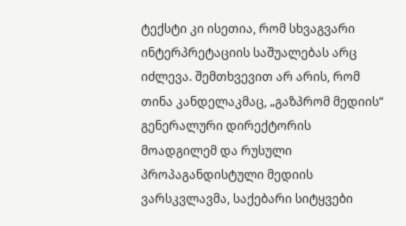ტექსტი კი ისეთია, რომ სხვაგვარი ინტერპრეტაციის საშუალებას არც იძლევა. შემთხვევით არ არის, რომ თინა კანდელაკმაც, „გაზპრომ მედიის“ გენერალური დირექტორის მოადგილემ და რუსული პროპაგანდისტული მედიის ვარსკვლავმა, საქებარი სიტყვები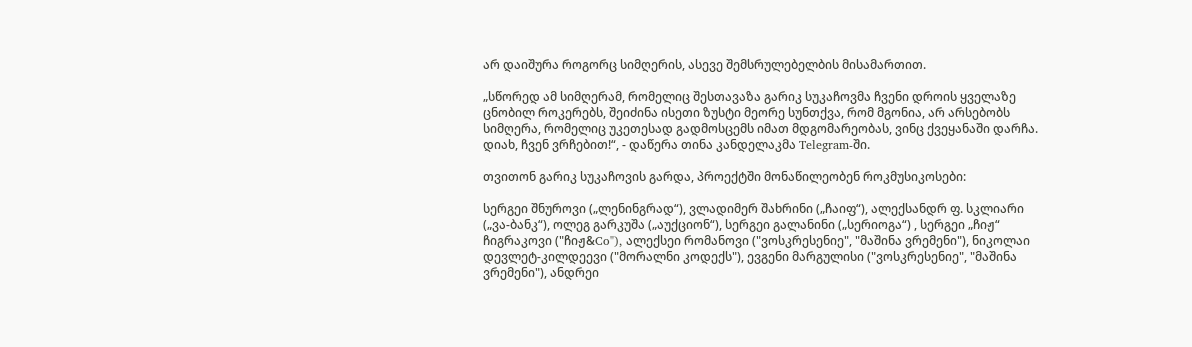არ დაიშურა როგორც სიმღერის, ასევე შემსრულებელბის მისამართით.

„სწორედ ამ სიმღერამ, რომელიც შესთავაზა გარიკ სუკაჩოვმა ჩვენი დროის ყველაზე ცნობილ როკერებს, შეიძინა ისეთი ზუსტი მეორე სუნთქვა, რომ მგონია, არ არსებობს სიმღერა, რომელიც უკეთესად გადმოსცემს იმათ მდგომარეობას, ვინც ქვეყანაში დარჩა. დიახ, ჩვენ ვრჩებით!“, - დაწერა თინა კანდელაკმა Telegram-ში.

თვითონ გარიკ სუკაჩოვის გარდა, პროექტში მონაწილეობენ როკმუსიკოსები:

სერგეი შნუროვი („ლენინგრად“), ვლადიმერ შახრინი („ჩაიფ“), ალექსანდრ ფ. სკლიარი („ვა-ბანკ“), ოლეგ გარკუშა („აუქციონ“), სერგეი გალანინი („სერიოგა“) , სერგეი „ჩიჟ“ ჩიგრაკოვი ("ჩიჟ&Co"), ალექსეი რომანოვი ("ვოსკრესენიე", "მაშინა ვრემენი"), ნიკოლაი დევლეტ-კილდეევი ("მორალნი კოდექს"), ევგენი მარგულისი ("ვოსკრესენიე", "მაშინა ვრემენი"), ანდრეი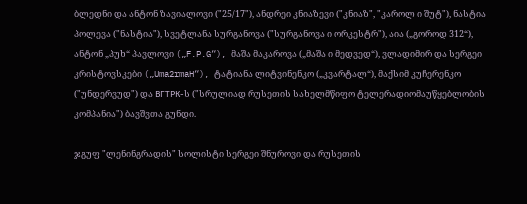ბლედნი და ანტონ ზავიალოვი ("25/17"), ანდრეი კნიაზევი ("კნიაზ", "კაროლ ი შუტ"), ნასტია პოლევა ("ნასტია"), სვეტლანა სურგანოვა ("სურგანოვა ი ორკესტრ"), აია („გოროდ 312“), ანტონ „პუხ“ პავლოვი („F.P.G“), მაშა მაკაროვა („მაშა ი მედვედ“), ვლადიმირ და სერგეი კრისტოვსკები („Uma2rmaH“), ტატიანა ლიტვინენკო („კვარტალ“), მაქსიმ კუჩერენკო ("უნდერვუდ") და ВГТРК-ს ("სრულიად რუსეთის სახელმწიფო ტელერადიომაუწყებლობის კომპანია") ბავშვთა გუნდი.

ჯგუფ "ლენინგრადის" სოლისტი სერგეი შნუროვი და რუსეთის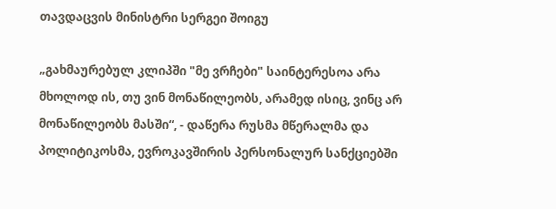თავდაცვის მინისტრი სერგეი შოიგუ

„გახმაურებულ კლიპში "მე ვრჩები" საინტერესოა არა მხოლოდ ის, თუ ვინ მონაწილეობს, არამედ ისიც, ვინც არ მონაწილეობს მასში“, - დაწერა რუსმა მწერალმა და პოლიტიკოსმა, ევროკავშირის პერსონალურ სანქციებში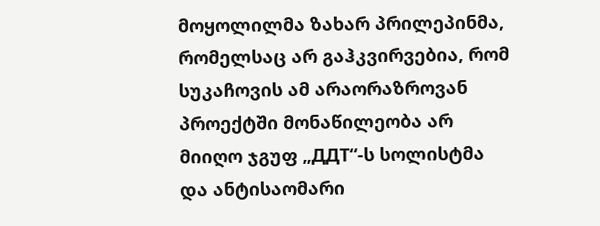მოყოლილმა ზახარ პრილეპინმა, რომელსაც არ გაჰკვირვებია, რომ სუკაჩოვის ამ არაორაზროვან პროექტში მონაწილეობა არ მიიღო ჯგუფ „ДДТ“-ს სოლისტმა და ანტისაომარი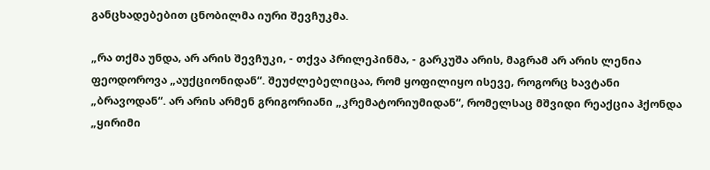განცხადებებით ცნობილმა იური შევჩუკმა.

„რა თქმა უნდა, არ არის შევჩუკი, - თქვა პრილეპინმა, - გარკუშა არის, მაგრამ არ არის ლენია ფეოდოროვა „აუქციონიდან“. შეუძლებელიცაა, რომ ყოფილიყო ისევე, როგორც ხავტანი „ბრავოდან“. არ არის არმენ გრიგორიანი „კრემატორიუმიდან“, რომელსაც მშვიდი რეაქცია ჰქონდა „ყირიმი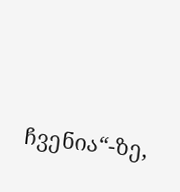ჩვენია“-ზე,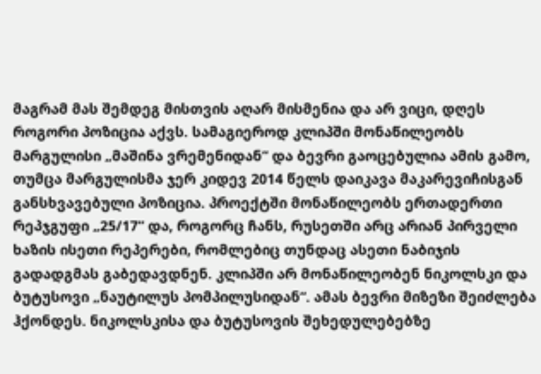მაგრამ მას შემდეგ მისთვის აღარ მისმენია და არ ვიცი, დღეს როგორი პოზიცია აქვს. სამაგიეროდ კლიპში მონაწილეობს მარგულისი „მაშინა ვრემენიდან“ და ბევრი გაოცებულია ამის გამო, თუმცა მარგულისმა ჯერ კიდევ 2014 წელს დაიკავა მაკარევიჩისგან განსხვავებული პოზიცია. პროექტში მონაწილეობს ერთადერთი რეპჯგუფი „25/17“ და, როგორც ჩანს, რუსეთში არც არიან პირველი ხაზის ისეთი რეპერები, რომლებიც თუნდაც ასეთი ნაბიჯის გადადგმას გაბედავდნენ. კლიპში არ მონაწილეობენ ნიკოლსკი და ბუტუსოვი „ნაუტილუს პომპილუსიდან“. ამას ბევრი მიზეზი შეიძლება ჰქონდეს. ნიკოლსკისა და ბუტუსოვის შეხედულებებზე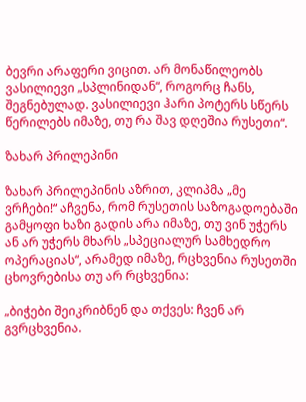ბევრი არაფერი ვიცით. არ მონაწილეობს ვასილიევი „სპლინიდან“, როგორც ჩანს, შეგნებულად. ვასილიევი ჰარი პოტერს სწერს წერილებს იმაზე, თუ რა შავ დღეშია რუსეთი“.

ზახარ პრილეპინი

ზახარ პრილეპინის აზრით, კლიპმა „მე ვრჩები!“ აჩვენა, რომ რუსეთის საზოგადოებაში გამყოფი ხაზი გადის არა იმაზე, თუ ვინ უჭერს ან არ უჭერს მხარს „სპეციალურ სამხედრო ოპერაციას“, არამედ იმაზე, რცხვენია რუსეთში ცხოვრებისა თუ არ რცხვენია:

„ბიჭები შეიკრიბნენ და თქვეს: ჩვენ არ გვრცხვენია.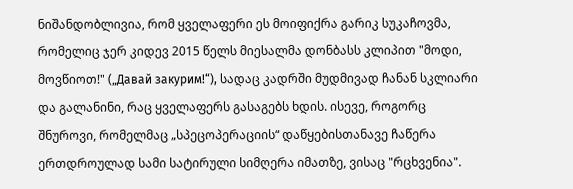ნიშანდობლივია, რომ ყველაფერი ეს მოიფიქრა გარიკ სუკაჩოვმა, რომელიც ჯერ კიდევ 2015 წელს მიესალმა დონბასს კლიპით "მოდი, მოვწიოთ!" („Давай закурим!“), სადაც კადრში მუდმივად ჩანან სკლიარი და გალანინი, რაც ყველაფერს გასაგებს ხდის. ისევე, როგორც შნუროვი, რომელმაც „სპეცოპერაციის“ დაწყებისთანავე ჩაწერა ერთდროულად სამი სატირული სიმღერა იმათზე, ვისაც "რცხვენია".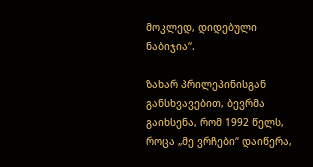მოკლედ, დიდებული ნაბიჯია“.

ზახარ პრილეპინისგან განსხვავებით, ბევრმა გაიხსენა, რომ 1992 წელს, როცა „მე ვრჩები“ დაიწერა,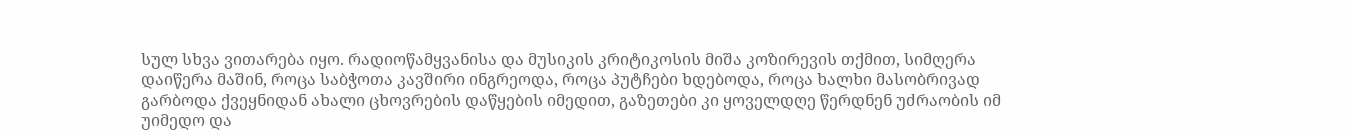სულ სხვა ვითარება იყო. რადიოწამყვანისა და მუსიკის კრიტიკოსის მიშა კოზირევის თქმით, სიმღერა დაიწერა მაშინ, როცა საბჭოთა კავშირი ინგრეოდა, როცა პუტჩები ხდებოდა, როცა ხალხი მასობრივად გარბოდა ქვეყნიდან ახალი ცხოვრების დაწყების იმედით, გაზეთები კი ყოველდღე წერდნენ უძრაობის იმ უიმედო და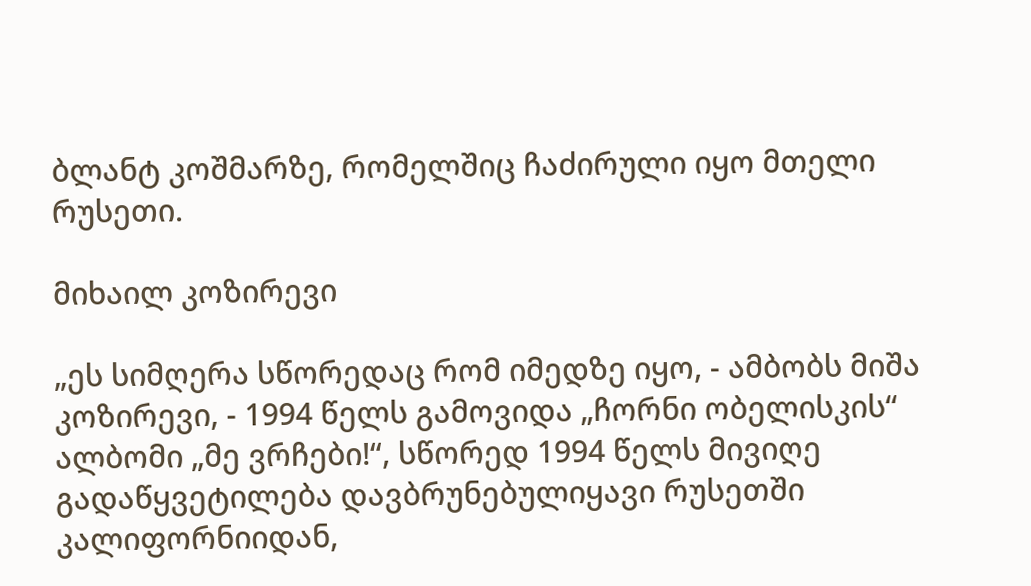ბლანტ კოშმარზე, რომელშიც ჩაძირული იყო მთელი რუსეთი.

მიხაილ კოზირევი

„ეს სიმღერა სწორედაც რომ იმედზე იყო, - ამბობს მიშა კოზირევი, - 1994 წელს გამოვიდა „ჩორნი ობელისკის“ ალბომი „მე ვრჩები!“, სწორედ 1994 წელს მივიღე გადაწყვეტილება დავბრუნებულიყავი რუსეთში კალიფორნიიდან,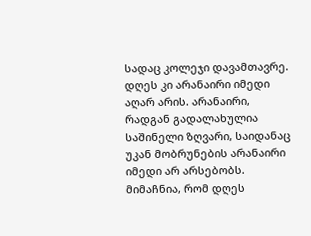სადაც კოლეჯი დავამთავრე. დღეს კი არანაირი იმედი აღარ არის. არანაირი, რადგან გადალახულია საშინელი ზღვარი, საიდანაც უკან მობრუნების არანაირი იმედი არ არსებობს. მიმაჩნია, რომ დღეს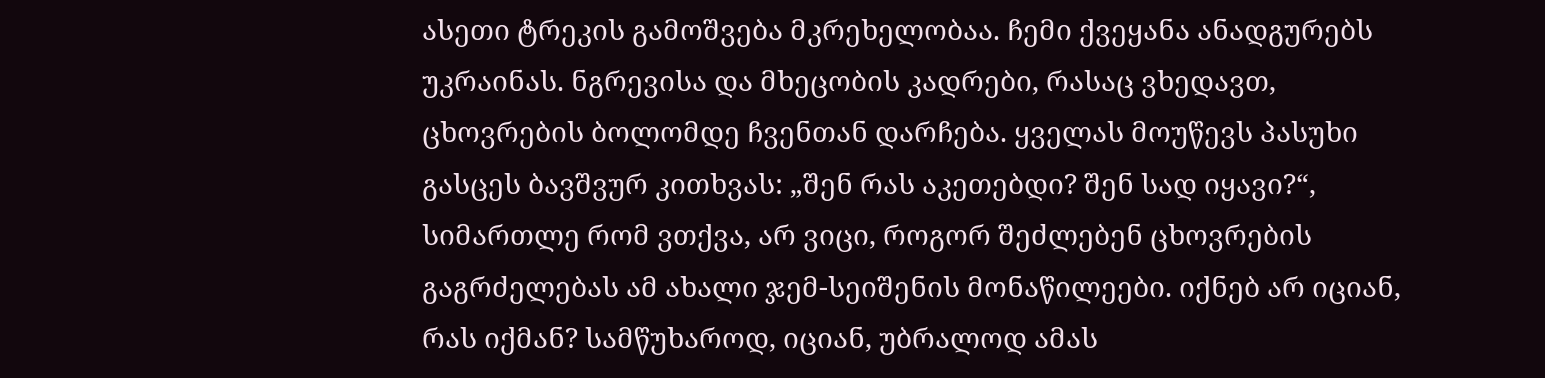ასეთი ტრეკის გამოშვება მკრეხელობაა. ჩემი ქვეყანა ანადგურებს უკრაინას. ნგრევისა და მხეცობის კადრები, რასაც ვხედავთ, ცხოვრების ბოლომდე ჩვენთან დარჩება. ყველას მოუწევს პასუხი გასცეს ბავშვურ კითხვას: „შენ რას აკეთებდი? შენ სად იყავი?“, სიმართლე რომ ვთქვა, არ ვიცი, როგორ შეძლებენ ცხოვრების გაგრძელებას ამ ახალი ჯემ-სეიშენის მონაწილეები. იქნებ არ იციან, რას იქმან? სამწუხაროდ, იციან, უბრალოდ ამას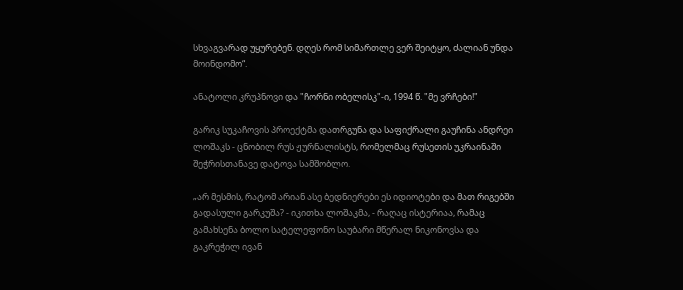სხვაგვარად უყურებენ. დღეს რომ სიმართლე ვერ შეიტყო, ძალიან უნდა მოინდომო“.

ანატოლი კრუპნოვი და "ჩორნი ობელისკ"-ი, 1994 წ. "მე ვრჩები!"

გარიკ სუკაჩოვის პროექტმა დათრგუნა და საფიქრალი გაუჩინა ანდრეი ლოშაკს - ცნობილ რუს ჟურნალისტს, რომელმაც რუსეთის უკრაინაში შეჭრისთანავე დატოვა სამშობლო.

„არ მესმის, რატომ არიან ასე ბედნიერები ეს იდიოტები და მათ რიგებში გადასული გარკუშა? - იკითხა ლოშაკმა, - რაღაც ისტერიაა, რამაც გამახსენა ბოლო სატელეფონო საუბარი მწერალ ნიკონოვსა და გაკრეჭილ ივან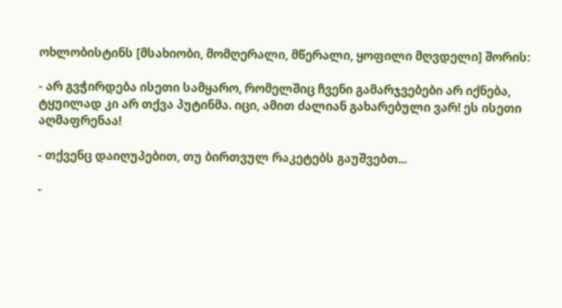ოხლობისტინს [მსახიობი, მომღერალი, მწერალი, ყოფილი მღვდელი] შორის:

- არ გვჭირდება ისეთი სამყარო, რომელშიც ჩვენი გამარჯვებები არ იქნება, ტყუილად კი არ თქვა პუტინმა. იცი, ამით ძალიან გახარებული ვარ! ეს ისეთი აღმაფრენაა!

- თქვენც დაიღუპებით, თუ ბირთვულ რაკეტებს გაუშვებთ...

-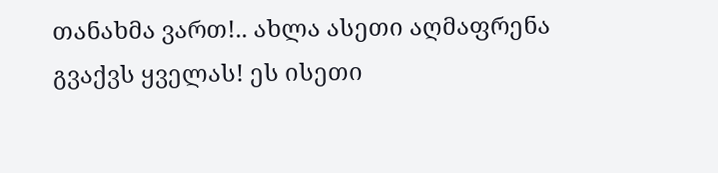თანახმა ვართ!.. ახლა ასეთი აღმაფრენა გვაქვს ყველას! ეს ისეთი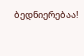ბედნიერებაა!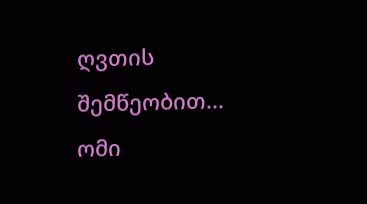ღვთის შემწეობით... ომი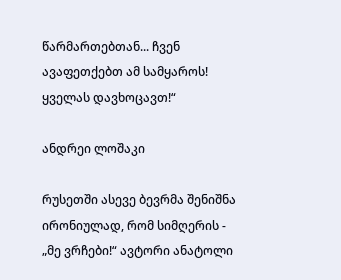წარმართებთან... ჩვენ ავაფეთქებთ ამ სამყაროს! ყველას დავხოცავთ!“

ანდრეი ლოშაკი

რუსეთში ასევე ბევრმა შენიშნა ირონიულად, რომ სიმღერის - „მე ვრჩები!“ ავტორი ანატოლი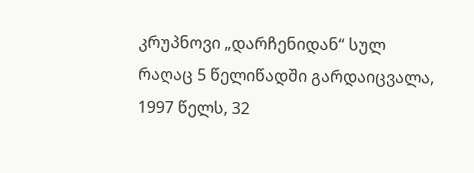კრუპნოვი „დარჩენიდან“ სულ რაღაც 5 წელიწადში გარდაიცვალა, 1997 წელს, 32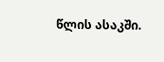წლის ასაკში.